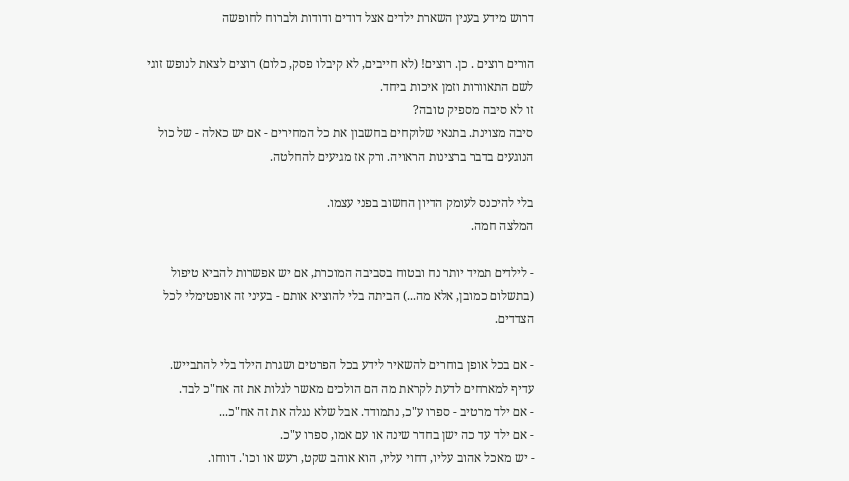דרוש מידע בענין השארת ילדים אצל דודים ודודות ולברוח לחופשה

הורים רוצים . כן. רוצים! (לא חייבים, לא קיבלו פסק, כלום) רוצים לצאת לנופש זוגי לשם התאוורות וזמן איכות ביחד.
זו לא סיבה מספיק טובה?
סיבה מצוינת. בתנאי שלוקחים בחשבון את כל המחירים - אם יש כאלה - של כול הנוגעים בדבר ברצינות הראויה. ורק אז מגיעים להחלטה.

בלי להיכנס לעומק הדיון החשוב בפני עצמו.
המלצה חמה.

- לילדים תמיד יותר נח ובטוח בסביבה המוכרת, אם יש אפשרות להביא טיפול (בתשלום כמובן, אלא מה...) הביתה בלי להוציא אותם - בעיני זה אופטימלי לכל הצדדים.

- אם בכל אופן בוחרים להשאיר לידע בכל הפרטים ושגרת הילד בלי להתבייש.
עדיף למארחים לדעת לקראת מה הם הולכים מאשר לגלות את זה אח"כ לבד.
- אם ילד מרטיב - ספרו ע"כ, נתמודד. אבל שלא נגלה את זה אח"כ...
- אם ילד עד כה ישן בחדר שינה או עם אמו, ספרו ע"כ.
- יש מאכל אהוב עליו, דחוי עליו, הוא אוהב שקט, רעש או וכו'. דווחו.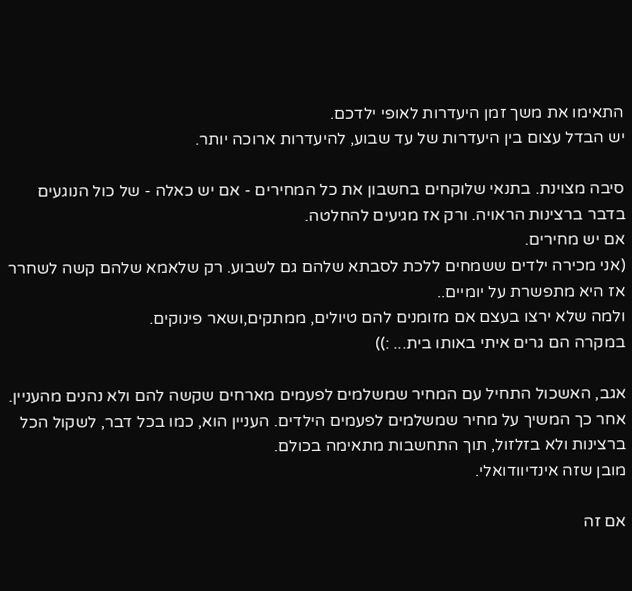התאימו את משך זמן היעדרות לאופי ילדכם.
יש הבדל עצום בין היעדרות של עד שבוע, להיעדרות ארוכה יותר.

סיבה מצוינת. בתנאי שלוקחים בחשבון את כל המחירים - אם יש כאלה - של כול הנוגעים בדבר ברצינות הראויה. ורק אז מגיעים להחלטה.
אם יש מחירים.
(אני מכירה ילדים ששמחים ללכת לסבתא שלהם גם לשבוע. רק שלאמא שלהם קשה לשחרר אז היא מתפשרת על יומיים..
ולמה שלא ירצו בעצם אם מזומנים להם טיולים, ממתקים,ושאר פינוקים.
במקרה הם גרים איתי באותו בית... :))

אגב, האשכול התחיל עם המחיר שמשלמים לפעמים מארחים שקשה להם ולא נהנים מהעניין. אחר כך המשיך על מחיר שמשלמים לפעמים הילדים. העניין הוא, כמו בכל דבר, לשקול הכל ברצינות ולא בזלזול, תוך התחשבות מתאימה בכולם.
מובן שזה אינדיוודואלי.

אם זה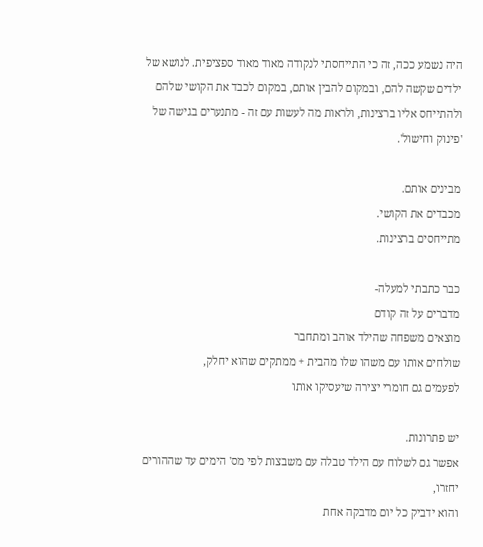היה נשמע ככה, זה כי התייחסתי לנקודה מאוד מאוד ספציפית. לנושא של ילדים שקשה להם, ובמקום להבין אותם, במקום לכבד את הקושי שלהם ולהתייחס אליו ברצינות, ולראות מה לעשות עם זה - מתנערים בגישה של 'פינוק וחישול'.

מבינים אותם.
מכבדים את הקושי.
מתייחסים ברצינות.

כבר כתבתי למעלה-
מדברים על זה קודם
מוצאים משפחה שהילד אוהב ומתחבר
שולחים אותו עם משהו שלו מהבית + ממתקים שהוא יחלק,
לפעמים גם חומרי יצירה שיעסיקו אותו

יש פתרונות.
אפשר גם לשלוח עם הילד טבלה עם משבצות לפי מס' הימים עד שההורים יחזרו,
והוא ידביק כל יום מדבקה אחת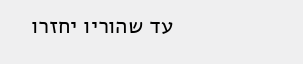עד שהוריו יחזרו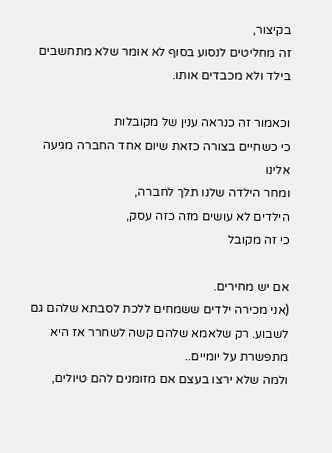בקיצור,
זה מחליטים לנסוע בסוף לא אומר שלא מתחשבים בילד ולא מכבדים אותו.

וכאמור זה כנראה ענין של מקובלות
כי כשחיים בצורה כזאת שיום אחד החברה מגיעה אלינו
ומחר הילדה שלנו תלך לחברה,
הילדים לא עושים מזה כזה עסק,
כי זה מקובל

אם יש מחירים.
(אני מכירה ילדים ששמחים ללכת לסבתא שלהם גם לשבוע. רק שלאמא שלהם קשה לשחרר אז היא מתפשרת על יומיים..
ולמה שלא ירצו בעצם אם מזומנים להם טיולים,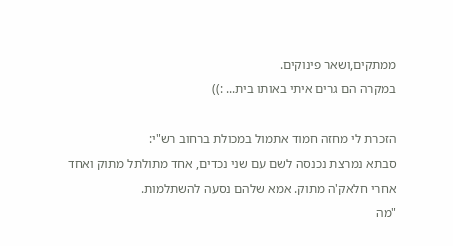ממתקים,ושאר פינוקים.
במקרה הם גרים איתי באותו בית... :))

הזכרת לי מחזה חמוד אתמול במכולת ברחוב רש"י:
סבתא נמרצת נכנסה לשם עם שני נכדים, אחד מתולתל מתוק ואחד אחרי חלאק'ה מתוק. אמא שלהם נסעה להשתלמות.
"מה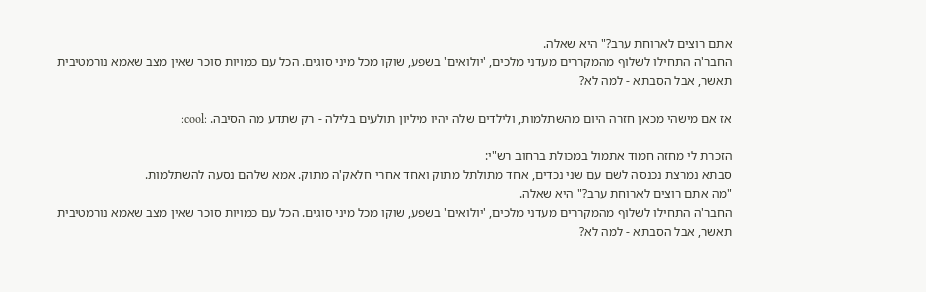אתם רוצים לארוחת ערב?" היא שאלה.
החבר'ה התחילו לשלוף מהמקררים מעדני מלכים, 'יולואים' בשפע, שוקו מכל מיני סוגים. הכל עם כמויות סוכר שאין מצב שאמא נורמטיבית תאשר, אבל הסבתא - למה לא?

אז אם מישהי מכאן חזרה היום מהשתלמות, ולילדים שלה יהיו מיליון תולעים בלילה - רק שתדע מה הסיבה. :cool:

הזכרת לי מחזה חמוד אתמול במכולת ברחוב רש"י:
סבתא נמרצת נכנסה לשם עם שני נכדים, אחד מתולתל מתוק ואחד אחרי חלאק'ה מתוק. אמא שלהם נסעה להשתלמות.
"מה אתם רוצים לארוחת ערב?" היא שאלה.
החבר'ה התחילו לשלוף מהמקררים מעדני מלכים, 'יולואים' בשפע, שוקו מכל מיני סוגים. הכל עם כמויות סוכר שאין מצב שאמא נורמטיבית תאשר, אבל הסבתא - למה לא?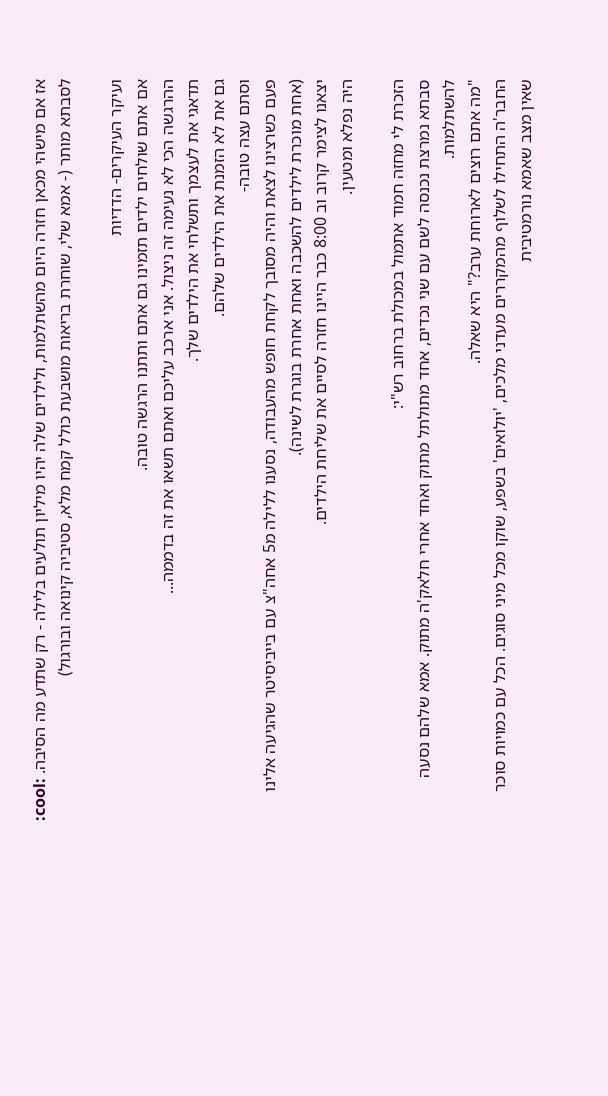אז אם מישהי מכאן חזרה היום מהשתלמות, ולילדים שלה יהיו מיליון תולעים בלילה - רק שתדע מה הסיבה. :cool:
לסבתא מותר (- אמא שלי, שוחרת בריאות מושבעת כולל קמח מלא, סטיביה קינואה ובורגול)

ועיקר העיקרים- הדדיות
אם אתם שולחים ילדים תזמינו גם אתם ותתנו הרגשה טובה.
ההרגשה הכי לא נעימה זה ניצול. אני ארכב עליכם ואתם תשאו את זה בדממה...
תדאגי את לעצמך ותשלחי את הילדים שלך.
גם את לא הזמנת את הילדים שלהם.
וסתם עצה טובה-
פעם כשרצינו לצאת והיה מסובך לקחת חופש מהעבודה, נסענו ללילה מ5 אחה"צ עם בייביסיטר שהגיעה אלינו (אחת מוכרת לילדים להשכבה ואחת אחרת בוגרת לשינה).
יצאנו לצימר קרוב וב 8:00 כבר היינו חזרה לסיים את שליחת הילדים.
היה נפלא ומטעין.

הזכרת לי מחזה חמוד אתמול במכולת ברחוב רש"י:
סבתא נמרצת נכנסה לשם עם שני נכדים, אחד מתולתל מתוק ואחד אחרי חלאק'ה מתוק. אמא שלהם נסעה להשתלמות.
"מה אתם רוצים לארוחת ערב?" היא שאלה.
החבר'ה התחילו לשלוף מהמקררים מעדני מלכים, 'יולואים' בשפע, שוקו מכל מיני סוגים. הכל עם כמויות סוכר שאין מצב שאמא נורמטיבית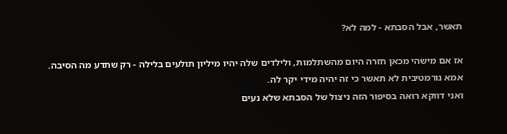תאשר, אבל הסבתא - למה לא?

אז אם מישהי מכאן חזרה היום מהשתלמות, ולילדים שלה יהיו מיליון תולעים בלילה - רק שתדע מה הסיבה.
אמא נורמטיבית לא תאשר כי זה יהיה מידי יקר לה.
ואני דווקא רואה בסיפור הזה ניצול של הסבתא שלא נעים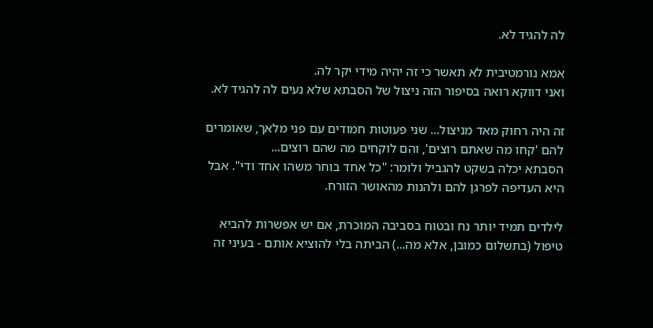לה להגיד לא.

אמא נורמטיבית לא תאשר כי זה יהיה מידי יקר לה.
ואני דווקא רואה בסיפור הזה ניצול של הסבתא שלא נעים לה להגיד לא.

זה היה רחוק מאד מניצול... שני פעוטות חמודים עם פני מלאך, שאומרים להם 'קחו מה שאתם רוצים', והם לוקחים מה שהם רוצים...
הסבתא יכלה בשקט להגביל ולומר: "כל אחד בוחר משהו אחד ודי". אבל היא העדיפה לפרגן להם ולהנות מהאושר הזורח.

לילדים תמיד יותר נח ובטוח בסביבה המוכרת, אם יש אפשרות להביא טיפול (בתשלום כמובן, אלא מה...) הביתה בלי להוציא אותם - בעיני זה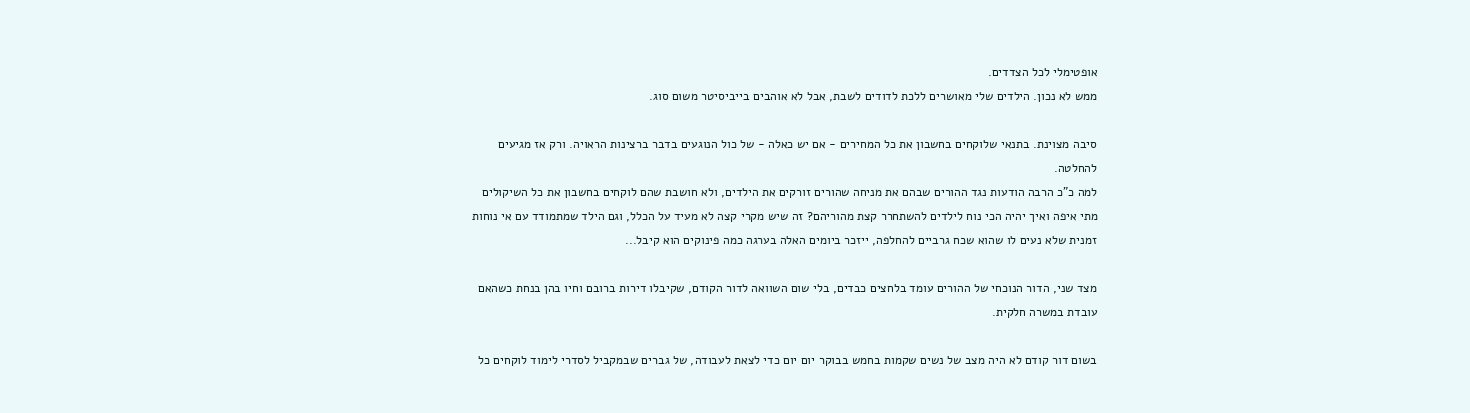אופטימלי לכל הצדדים.
ממש לא נכון. הילדים שלי מאושרים ללכת לדודים לשבת, אבל לא אוהבים בייביסיטר משום סוג.

סיבה מצוינת. בתנאי שלוקחים בחשבון את כל המחירים - אם יש כאלה - של כול הנוגעים בדבר ברצינות הראויה. ורק אז מגיעים להחלטה.
למה כ"כ הרבה הודעות נגד ההורים שבהם את מניחה שהורים זורקים את הילדים, ולא חושבת שהם לוקחים בחשבון את כל השיקולים מתי איפה ואיך יהיה הכי נוח לילדים להשתחרר קצת מהוריהם? זה שיש מקרי קצה לא מעיד על הכלל, וגם הילד שמתמודד עם אי נוחות זמנית שלא נעים לו שהוא שכח גרביים להחלפה, ייזכר ביומים האלה בערגה כמה פינוקים הוא קיבל...

מצד שני, הדור הנוכחי של ההורים עומד בלחצים כבדים, בלי שום השוואה לדור הקודם, שקיבלו דירות ברובם וחיו בהן בנחת כשהאם עובדת במשרה חלקית.

בשום דור קודם לא היה מצב של נשים שקמות בחמש בבוקר יום יום כדי לצאת לעבודה, של גברים שבמקביל לסדרי לימוד לוקחים כל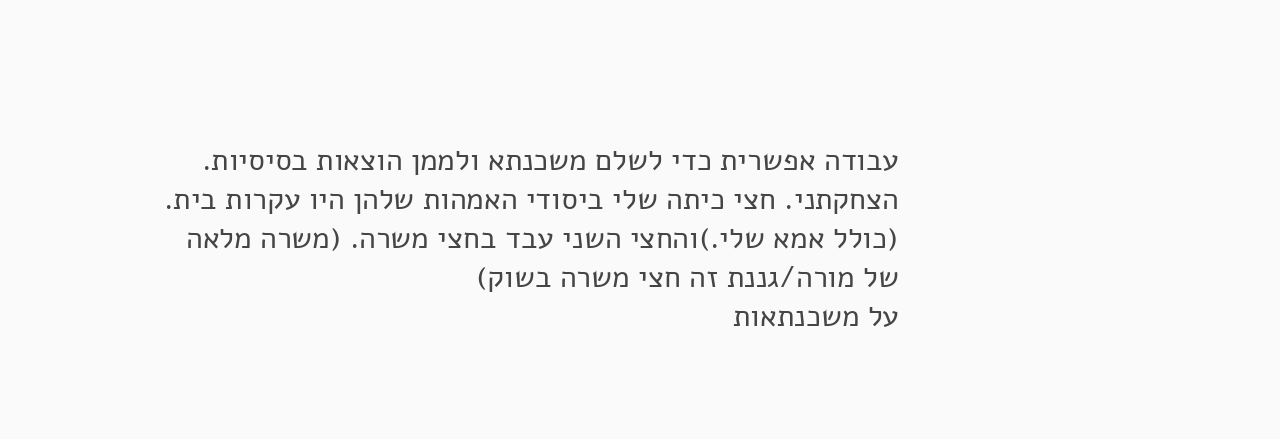עבודה אפשרית כדי לשלם משכנתא ולממן הוצאות בסיסיות.
הצחקתני. חצי כיתה שלי ביסודי האמהות שלהן היו עקרות בית. (כולל אמא שלי.)והחצי השני עבד בחצי משרה. (משרה מלאה של מורה/גננת זה חצי משרה בשוק)
על משכנתאות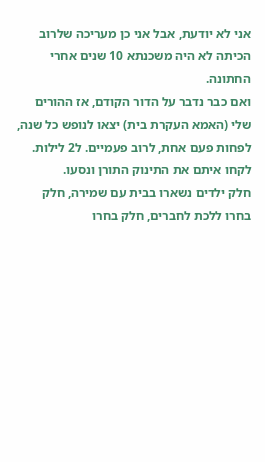אני לא יודעת, אבל אני כן מעריכה שלרוב הכיתה לא היה משכנתא 10 שנים אחרי החתונה.
ואם כבר נדבר על הדור הקודם, אז ההורים שלי (האמא העקרת בית) יצאו לנופש כל שנה, לפחות פעם אחת, לרוב פעמיים. ל2 לילות. לקחו איתם את התינוק התורן ונסעו.
חלק ילדים נשארו בבית עם שמירה, חלק בחרו ללכת לחברים, חלק בחרו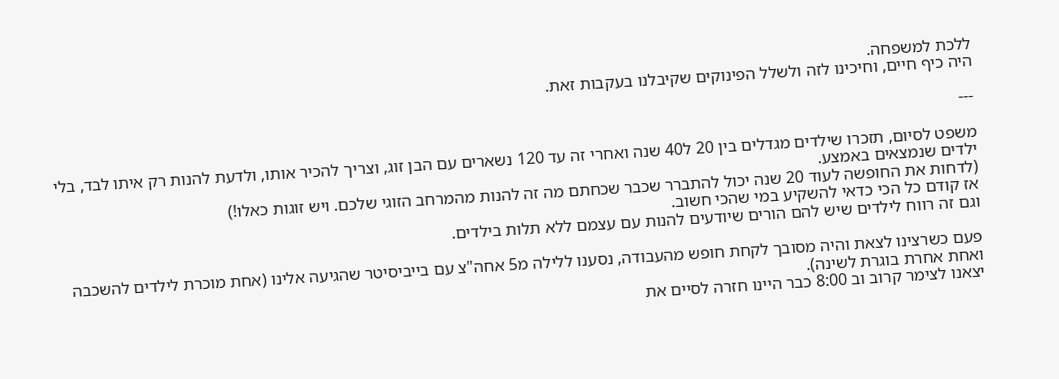ללכת למשפחה.
היה כיף חיים, וחיכינו לזה ולשלל הפינוקים שקיבלנו בעקבות זאת.

---

משפט לסיום, תזכרו שילדים מגדלים בין 20 ל40 שנה ואחרי זה עד 120 נשארים עם הבן זוג, וצריך להכיר אותו, ולדעת להנות רק איתו לבד, בלי ילדים שנמצאים באמצע.
(לדחות את החופשה לעוד 20 שנה יכול להתברר שכבר שכחתם מה זה להנות מהמרחב הזוגי שלכם. ויש זוגות כאלו!)
אז קודם כל הכי כדאי להשקיע במי שהכי חשוב.
וגם זה רווח לילדים שיש להם הורים שיודעים להנות עם עצמם ללא תלות בילדים.

פעם כשרצינו לצאת והיה מסובך לקחת חופש מהעבודה, נסענו ללילה מ5 אחה"צ עם בייביסיטר שהגיעה אלינו (אחת מוכרת לילדים להשכבה ואחת אחרת בוגרת לשינה).
יצאנו לצימר קרוב וב 8:00 כבר היינו חזרה לסיים את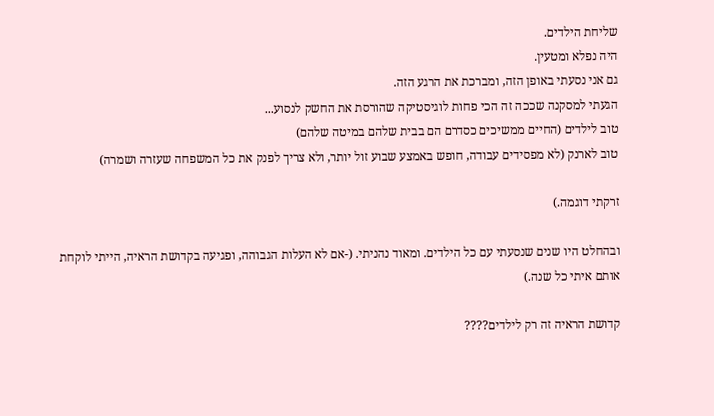שליחת הילדים.
היה נפלא ומטעין.
גם אני נסעתי באופן הזה, ומברכת את הרגע הזה.
הגעתי למסקנה שככה זה הכי פחות לוגיסטיקה שהורסת את החשק לנסוע...
טוב לילדים (החיים ממשיכים כסדרם הם בבית שלהם במיטה שלהם)
טוב לארנק (לא מפסידים עבודה, חופש באמצע שבוע זול יותר, ולא צריך לפנק את כל המשפחה שעזרה ושמרה)

זרקתי דוגמה.)

ובהחלט היו שנים שנסעתי עם כל הילדים. ומאוד נהניתי. (-אם לא העלות הגבוהה, ופגיעה בקדושת הראיה, הייתי לוקחת אותם איתי כל שנה.)

קדושת הראיה זה רק לילדים????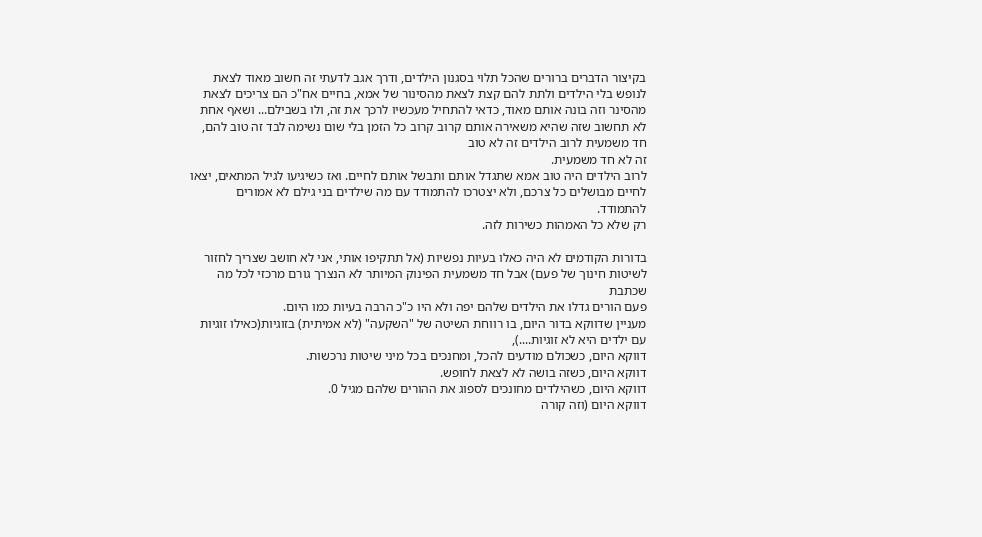בקיצור הדברים ברורים שהכל תלוי בסגנון הילדים, ודרך אגב לדעתי זה חשוב מאוד לצאת לנופש בלי הילדים ולתת להם קצת לצאת מהסינור של אמא, בחיים אח"כ הם צריכים לצאת מהסינר וזה בונה אותם מאוד, כדאי להתחיל מעכשיו לרכך את זה, ולו בשבילם... ושאף אחת לא תחשוב שזה שהיא משאירה אותם קרוב קרוב כל הזמן בלי שום נשימה לבד זה טוב להם, חד משמעית לרוב הילדים זה לא טוב
זה לא חד משמעית.
לרוב הילדים היה טוב אמא שתגדל אותם ותבשל אותם לחיים. ואז כשיגיעו לגיל המתאים, יצאו לחיים מבושלים כל צרכם, ולא יצטרכו להתמודד עם מה שילדים בני גילם לא אמורים להתמודד.
רק שלא כל האמהות כשירות לזה.

בדורות הקודמים לא היה כאלו בעיות נפשיות (אל תתקיפו אותי, אני לא חושב שצריך לחזור לשיטות חינוך של פעם) אבל חד משמעית הפינוק המיותר לא הנצרך גורם מרכזי לכל מה שכתבת
פעם הורים גדלו את הילדים שלהם יפה ולא היו כ"כ הרבה בעיות כמו היום.
מעניין שדווקא בדור היום, בו רווחת השיטה של "השקעה" (לא אמיתית) בזוגיות(כאילו זוגיות עם ילדים היא לא זוגיות....),
דווקא היום, כשכולם מודעים להכל, ומחנכים בכל מיני שיטות נרכשות.
דווקא היום, כשזה בושה לא לצאת לחופש.
דווקא היום, כשהילדים מחונכים לספוג את ההורים שלהם מגיל 0.
דווקא היום (וזה קורה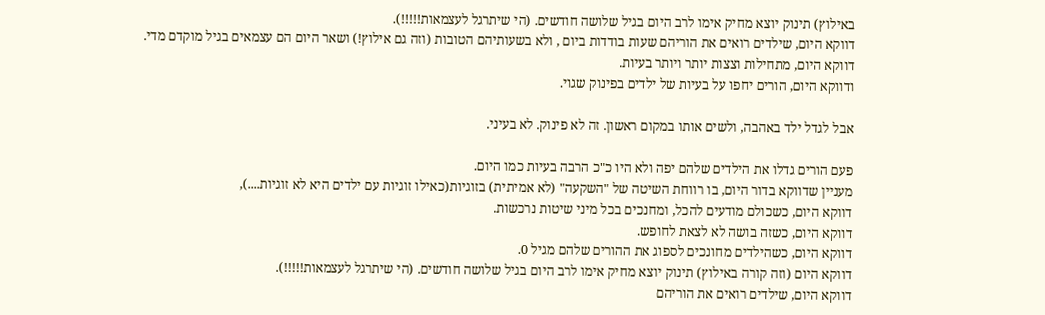באילוץ) תינוק יוצא מחיק אימו לרב היום בגיל שלושה חודשים. (הי שיתרגל לעצמאות!!!!!).
דווקא היום, שילדים רואים את הוריהם שעות בודדות ביום , ולא בשעותיהם הטובות (וזה גם אילוץ!) ושאר היום הם עצמאים בגיל מוקדם מדי.
דווקא היום, מתחילות וצצות יותר ויותר בעיות.
ודווקא היום, הורים יחפו על בעיות של ילדים בפינוק שגוי.

אבל לגדל ילד באהבה, ולשים אותו במקום ראשון. זה לא פינוק. לא בעיני.

פעם הורים גדלו את הילדים שלהם יפה ולא היו כ"כ הרבה בעיות כמו היום.
מעניין שדווקא בדור היום, בו רווחת השיטה של "השקעה" (לא אמיתית) בזוגיות(כאילו זוגיות עם ילדים היא לא זוגיות....),
דווקא היום, כשכולם מודעים להכל, ומחנכים בכל מיני שיטות נרכשות.
דווקא היום, כשזה בושה לא לצאת לחופש.
דווקא היום, כשהילדים מחונכים לספוג את ההורים שלהם מגיל 0.
דווקא היום (וזה קורה באילוץ) תינוק יוצא מחיק אימו לרב היום בגיל שלושה חודשים. (הי שיתרגל לעצמאות!!!!!).
דווקא היום, שילדים רואים את הוריהם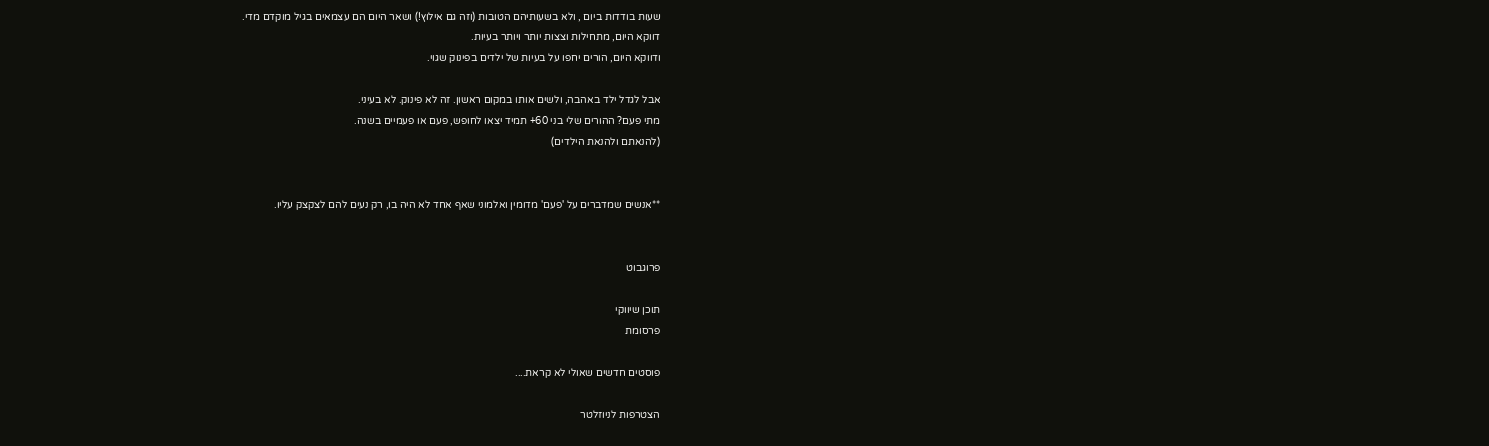שעות בודדות ביום , ולא בשעותיהם הטובות (וזה גם אילוץ!) ושאר היום הם עצמאים בגיל מוקדם מדי.
דווקא היום, מתחילות וצצות יותר ויותר בעיות.
ודווקא היום, הורים יחפו על בעיות של ילדים בפינוק שגוי.

אבל לגדל ילד באהבה, ולשים אותו במקום ראשון. זה לא פינוק. לא בעיני.
מתי פעם? ההורים שלי בני 60+ תמיד יצאו לחופש, פעם או פעמיים בשנה.
(להנאתם ולהנאת הילדים)


**אנשים שמדברים על 'פעם' מדומין ואלמוני שאף אחד לא היה בו, רק נעים להם לצקצק עליו.


פרוגבוט

תוכן שיווקי
פרסומת

פוסטים חדשים שאולי לא קראת....

הצטרפות לניוזלטר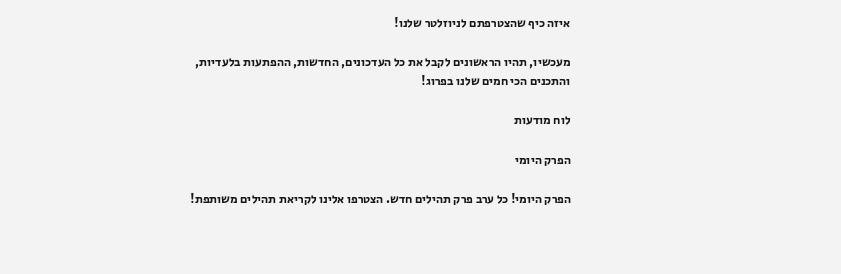איזה כיף שהצטרפתם לניוזלטר שלנו!

מעכשיו, תהיו הראשונים לקבל את כל העדכונים, החדשות, ההפתעות בלעדיות, והתכנים הכי חמים שלנו בפרוג!

לוח מודעות

הפרק היומי

הפרק היומי! כל ערב פרק תהילים חדש. הצטרפו אלינו לקריאת תהילים משותפת!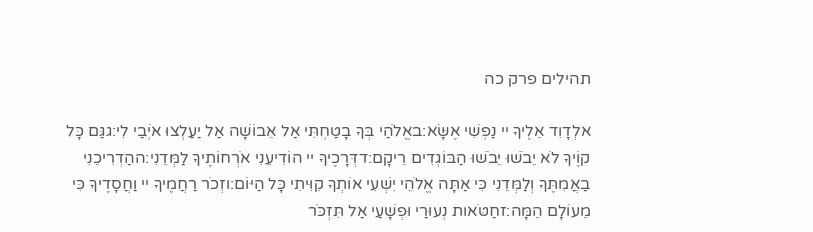תהילים פרק כה

אלְדָוִד אֵלֶיךָ יי נַפְשִׁי אֶשָּׂא:באֱלֹהַי בְּךָ בָטַחְתִּי אַל אֵבוֹשָׁה אַל יַעַלְצוּ אֹיְבַי לִי:גגַּם כָּל קוֶֹיךָ לֹא יֵבֹשׁוּ יֵבֹשׁוּ הַבּוֹגְדִים רֵיקָם:דדְּרָכֶיךָ יי הוֹדִיעֵנִי אֹרְחוֹתֶיךָ לַמְּדֵנִי:ההַדְרִיכֵנִי בַאֲמִתֶּךָ וְלַמְּדֵנִי כִּי אַתָּה אֱלֹהֵי יִשְׁעִי אוֹתְךָ קִוִּיתִי כָּל הַיּוֹם:וזְכֹר רַחֲמֶיךָ יי וַחֲסָדֶיךָ כִּי מֵעוֹלָם הֵמָּה:זחַטֹּאות נְעוּרַי וּפְשָׁעַי אַל תִּזְכֹּר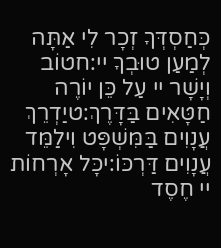כְּחַסְדְּךָ זְכָר לִי אַתָּה לְמַעַן טוּבְךָ יי:חטוֹב וְיָשָׁר יי עַל כֵּן יוֹרֶה חַטָּאִים בַּדָּרֶךְ:טיַדְרֵךְ עֲנָוִים בַּמִּשְׁפָּט וִילַמֵּד עֲנָוִים דַּרְכּוֹ:יכָּל אָרְחוֹת יי חֶסֶד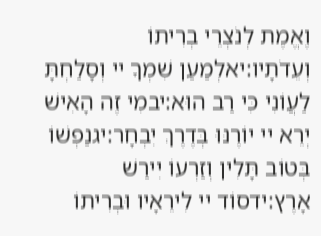וֶאֱמֶת לְנֹצְרֵי בְרִיתוֹ וְעֵדֹתָיו:יאלְמַעַן שִׁמְךָ יי וְסָלַחְתָּ לַעֲוֹנִי כִּי רַב הוּא:יבמִי זֶה הָאִישׁ יְרֵא יי יוֹרֶנּוּ בְּדֶרֶךְ יִבְחָר:יגנַפְשׁוֹ בְּטוֹב תָּלִין וְזַרְעוֹ יִירַשׁ אָרֶץ:ידסוֹד יי לִירֵאָיו וּבְרִיתוֹ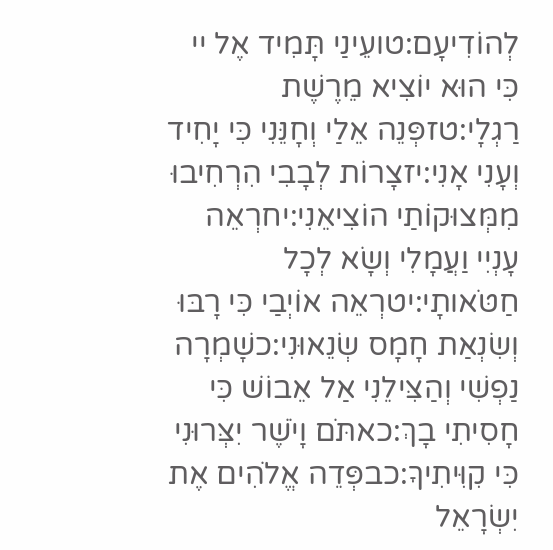לְהוֹדִיעָם:טועֵינַי תָּמִיד אֶל יי כִּי הוּא יוֹצִיא מֵרֶשֶׁת רַגְלָי:טזפְּנֵה אֵלַי וְחָנֵּנִי כִּי יָחִיד וְעָנִי אָנִי:יזצָרוֹת לְבָבִי הִרְחִיבוּ מִמְּצוּקוֹתַי הוֹצִיאֵנִי:יחרְאֵה עָנְיִי וַעֲמָלִי וְשָׂא לְכָל חַטֹּאותָי:יטרְאֵה אוֹיְבַי כִּי רָבּוּ וְשִׂנְאַת חָמָס שְׂנֵאוּנִי:כשָׁמְרָה נַפְשִׁי וְהַצִּילֵנִי אַל אֵבוֹשׁ כִּי חָסִיתִי בָךְ:כאתֹּם וָיֹשֶׁר יִצְּרוּנִי כִּי קִוִּיתִיךָ:כבפְּדֵה אֱלֹהִים אֶת יִשְׂרָאֵל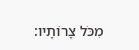מִכֹּל צָרוֹתָיו: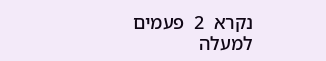נקרא  2  פעמים
למעלה